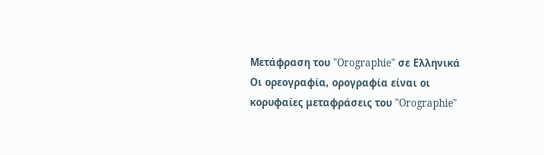Μετάφραση του "Orographie" σε Ελληνικά
Οι ορεογραφία, ορογραφία είναι οι κορυφαίες μεταφράσεις του "Orographie"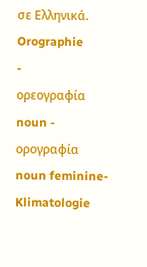σε Ελληνικά.
Orographie
-
ορεογραφία
noun -
ορογραφία
noun feminine- Klimatologie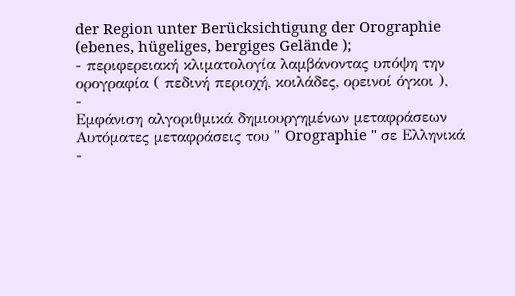der Region unter Berücksichtigung der Orographie (ebenes, hügeliges, bergiges Gelände );
- περιφερειακή κλιματολογία λαμβάνοντας υπόψη την ορογραφία ( πεδινή περιοχή, κοιλάδες, ορεινοί όγκοι ),
-
Εμφάνιση αλγοριθμικά δημιουργημένων μεταφράσεων
Αυτόματες μεταφράσεις του " Orographie " σε Ελληνικά
-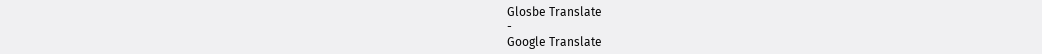Glosbe Translate
-
Google Translate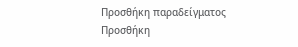Προσθήκη παραδείγματος
Προσθήκη